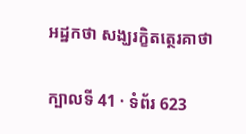អដ្ឋកថា សង្ឃរក្ខិតត្ថេរគាថា

ក្បាលទី 41 · ទំព័រ 623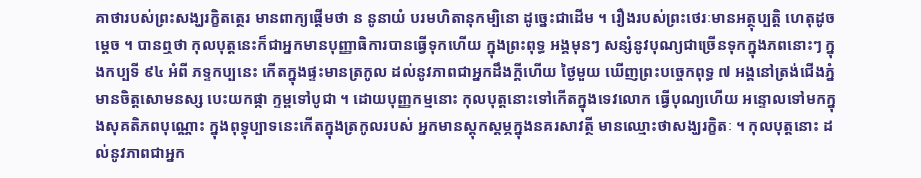គាថារបស់ព្រះសង្ឃរក្ខិតត្ថេរ មានពាក្យផ្តើមថា ន នូនាយំ បរមហិតានុកម្បិនោ ដូច្នេះជាដើម ។ រឿងរបស់ព្រះថេរៈមានអត្ថុប្បត្តិ ហេតុដូចម្តេច ។ បានឮថា កុលបុត្តនេះក៏ជាអ្នកមានបុញ្ញាធិការបានធ្វើទុកហើយ ក្នុងព្រះពុទ្ធ អង្គមុនៗ សន្សំនូវបុណ្យជាច្រើនទុកក្នុងភពនោះៗ ក្នុងកប្បទី ៩៤ អំពី ភទ្ទកប្បនេះ កើតក្នុងផ្ទះមានត្រកូល ដល់នូវភាពជាអ្នកដឹងក្តីហើយ ថ្ងៃមួយ ឃើញព្រះបច្ចេកពុទ្ធ ៧ អង្គនៅត្រង់ជើងភ្នំ មានចិត្តសោមនស្ស បេះយកផ្កា ក្ទម្ពទៅបូជា ។ ដោយបុញ្ញកម្មនោះ កុលបុត្តនោះទៅកើតក្នុងទេវលោក ធ្វើបុណ្យហើយ អន្ទោលទៅមកក្នុងសុគតិភពបុណ្ណោះ ក្នុងពុទ្ធុប្បាទនេះកើតក្នុងត្រកូលរបស់ អ្នកមានស្តុកស្តម្ភក្នុងនគរសាវត្ថី មានឈ្មោះថាសង្ឃរក្ខិតៈ ។ កុលបុត្តនោះ ដល់នូវភាពជាអ្នក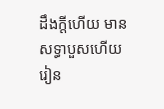ដឹងក្តីហើយ មានសទ្ធាបួសហើយ រៀន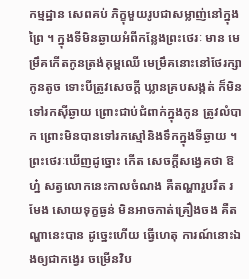កម្មដ្ឋាន សេពគប់ ភិក្ខុមួយរូបជាសម្លាញ់នៅក្នុងព្រៃ ។ ក្នុងទីមិនឆ្ងាយអំពីកន្លែងព្រះថេរៈ មាន មេម្រឹគកើតកូនត្រង់គុម្ពឈើ មេម្រឹគនោះនៅថែរក្សាកូនតូច ទោះបីត្រូវសេចក្តី ឃ្លានគ្របសង្កត់ ក៏មិនទៅរកស៊ីឆ្ងាយ ព្រោះជាប់ជំពាក់ក្នុងកូន ត្រូវលំបាក ព្រោះមិនបានទៅរកស្មៅនិងទឹកក្នុងទីឆ្ងាយ ។ ព្រះថេរៈឃើញដូច្នោះ កើត សេចក្តីសង្វេគថា ឱហ្ន៎ សត្វលោកនេះកាលចំណង គឺតណ្ហារួបរឹត រមែង សោយទុក្ខធ្ងន់ មិនអាចកាត់គ្រឿងចង គឺតណ្ហានេះបាន ដូច្នេះហើយ ធ្វើហេតុ ការណ៍នោះឯងឲ្យជាកង្វេរ ចម្រើនវិប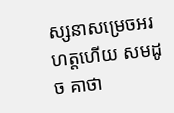ស្សនាសម្រេចអរហត្តហើយ សមដូច គាថា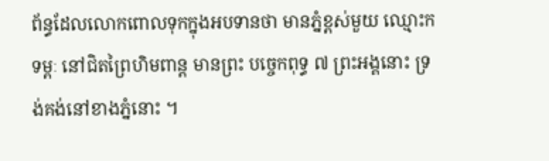ព័ន្ធដែលលោកពោលទុកក្នុងអបទានថា មានភ្នំខ្ពស់មួយ ឈ្មោះកទម្ពៈ នៅជិតព្រៃហិមពាន្ត មានព្រះ បច្ចេកពុទ្ធ ៧ ព្រះអង្គនោះ ទ្រង់គង់នៅខាងភ្នំនោះ ។